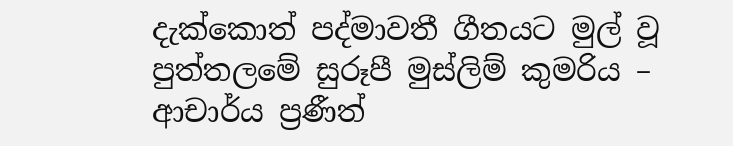දැක්කොත් පද්මාවතී ගීතයට මුල් වූ පුත්තලමේ සුරූපී මුස්ලිම් කුමරිය – ආචාර්ය ප්‍රණීත්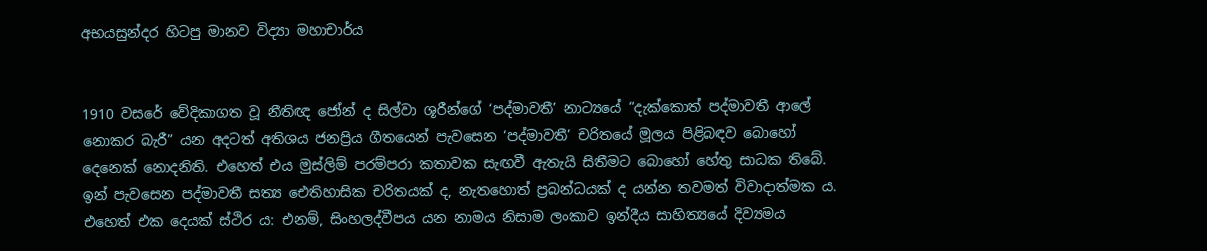අභයසුන්දර හිටපු මානව විද්‍යා මහාචාර්ය


1910 වසරේ වේදිකාගත වූ නීතිඥ ජෝන් ද සිල්වා ශූරීන්ගේ ‘පද්මාවතී’ නාට්‍යයේ “දැක්කොත් පද්මාවතී ආලේ නොකර බැරී” යන අදටත් අතිශය ජනප්‍රිය ගීතයෙන් පැවසෙන ‘පද්මාවතී’ චරිතයේ මූලය පිළිබඳව බොහෝ දෙනෙක් නොදනිති. එහෙත් එය මුස්ලිම් පරම්පරා කතාවක සැඟවී ඇතැයි සිතීමට බොහෝ හේතු සාධක තිබේ. ඉන් පැවසෙන පද්මාවතී සත්‍ය ඓතිහාසික චරිතයක් ද, නැතහොත් ප්‍රබන්ධයක් ද යන්න තවමත් විවාදාත්මක ය. එහෙත් එක දෙයක් ස්ථිර ය: එනම්, සිංහලද්වීපය යන නාමය නිසාම ලංකාව ඉන්දීය සාහිත්‍යයේ දිව්‍යමය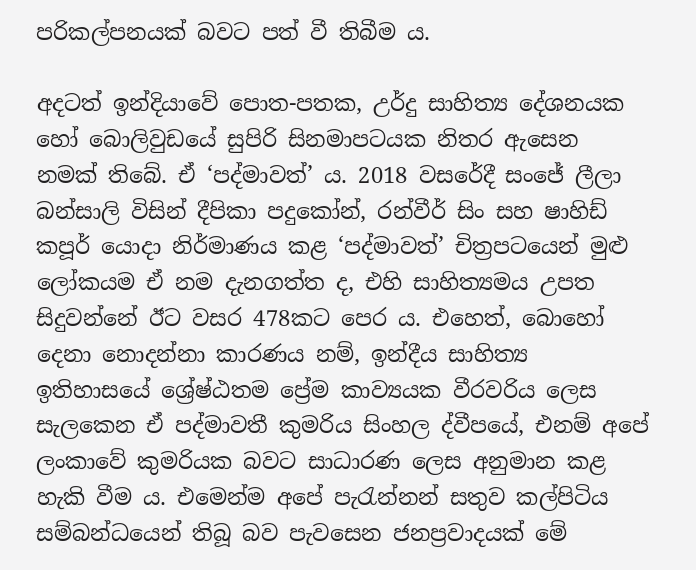පරිකල්පනයක් බවට පත් වී තිබීම ය.

අදටත් ඉන්දියාවේ පොත-පතක, උර්දු සාහිත්‍ය දේශනයක හෝ බොලිවුඩයේ සුපිරි සිනමාපටයක නිතර ඇසෙන නමක් තිබේ. ඒ ‘පද්මාවත්’ ය. 2018 වසරේදී සංජේ ලීලා බන්සාලි විසින් දීපිකා පදුකෝන්, රන්වීර් සිං සහ ෂාහිඩ් කපූර් යොදා නිර්මාණය කළ ‘පද්මාවත්’ චිත්‍රපටයෙන් මුළු ලෝකයම ඒ නම දැනගත්ත ද, එහි සාහිත්‍යමය උපත සිදුවන්නේ ඊට වසර 478කට පෙර ය. එහෙත්, බොහෝ දෙනා නොදන්නා කාරණය නම්, ඉන්දීය සාහිත්‍ය ඉතිහාසයේ ශ්‍රේෂ්ඨතම ප්‍රේම කාව්‍යයක වීරවරිය ලෙස සැලකෙන ඒ පද්මාවතී කුමරිය සිංහල ද්වීපයේ, එනම් අපේ ලංකාවේ කුමරියක බවට සාධාරණ ලෙස අනුමාන කළ හැකි වීම ය. එමෙන්ම අපේ පැරැන්නන් සතුව කල්පිටිය සම්බන්ධයෙන් තිබූ බව පැවසෙන ජනප්‍රවාදයක් මේ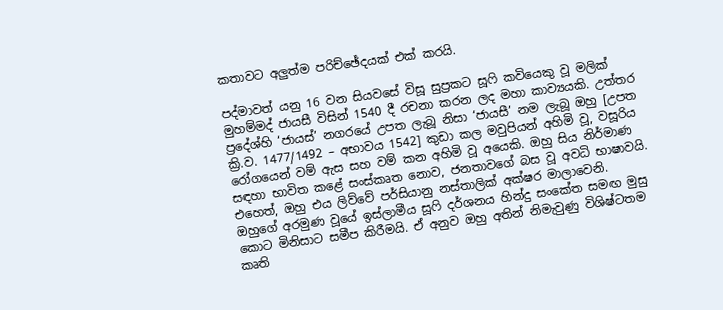කතාවට අලුත්ම පරිච්ඡේදයක් එක් කරයි.

පද්මාවත් යනු 16 වන සියවසේ විසූ සුප්‍රකට සූෆි කවියෙකු වූ මලික් මුහම්මද් ජායසී විසින් 1540 දී රචනා කරන ලද මහා කාව්‍යයකි. උත්තර ප්‍රදේශ්හි ‘ජායස්’ නගරයේ උපත ලැබූ නිසා ‘ජායසී’ නම ලැබූ ඔහු [උපත ක්‍රි.ව. 1477/1492 – අභාවය 1542] කුඩා කල මවුපියන් අහිමි වූ, වසූරිය රෝගයෙන් වම් ඇස සහ වම් කන අහිමි වූ අයෙකි. ඔහු සිය නිර්මාණ සඳහා භාවිත කළේ සංස්කෘත නොව, ජනතාවගේ බස වූ අවධි භාෂාවයි. එහෙත්, ඔහු එය ලිව්වේ පර්සියානු නස්තාලික් අක්ෂර මාලාවෙනි. ඔහුගේ අරමුණ වූයේ ඉස්ලාමීය සූෆි දර්ශනය හින්දු සංකේත සමඟ මුසු කොට මිනිසාට සමීප කිරීමයි. ඒ අනුව ඔහු අතින් නිමැවුණු විශිෂ්ටතම කෘති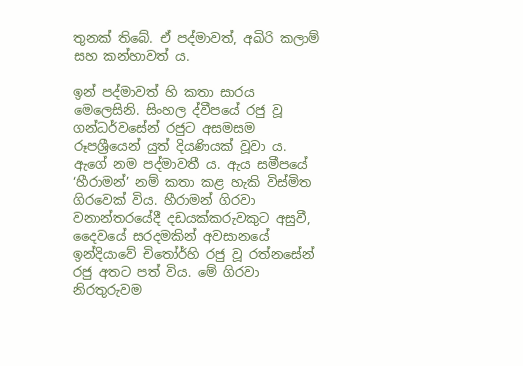තුනක් තිබේ. ඒ පද්මාවත්, අඛිරි කලාම් සහ කන්හාවත් ය.

ඉන් පද්මාවත් හි කතා සාරය මෙලෙසිනි. සිංහල ද්වීපයේ රජු වූ ගන්ධර්වසේන් රජුට අසමසම රූපශ්‍රීයෙන් යුත් දියණියක් වූවා ය. ඇගේ නම පද්මාවතී ය. ඇය සමීපයේ ‘හීරාමන්’ නම් කතා කළ හැකි විස්මිත ගිරවෙක් විය. හීරාමන් ගිරවා වනාන්තරයේදී දඩයක්කරුවකුට අසුවී, දෛවයේ සරදමකින් අවසානයේ ඉන්දියාවේ චිතෝර්හි රජු වූ රත්නසේන් රජු අතට පත් විය. මේ ගිරවා නිරතුරුවම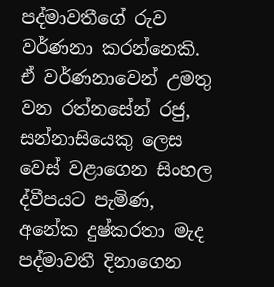පද්මාවතීගේ රුව වර්ණනා කරන්නෙකි. ඒ වර්ණනාවෙන් උමතු වන රත්නසේන් රජු, සන්නාසියෙකු ලෙස වෙස් වළාගෙන සිංහල ද්වීපයට පැමිණ, අනේක දුෂ්කරතා මැද පද්මාවතී දිනාගෙන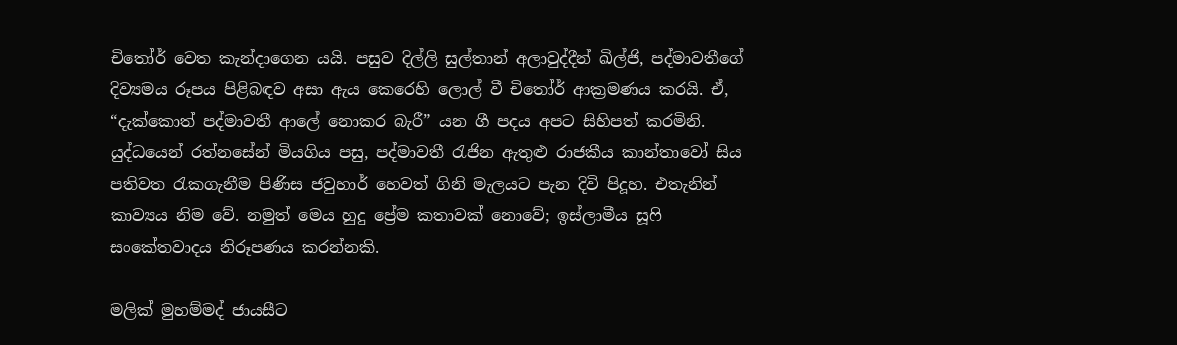චිතෝර් වෙත කැන්දාගෙන යයි. පසුව දිල්ලි සුල්තාන් අලාවුද්දීන් ඛිල්ජි, පද්මාවතීගේ දිව්‍යමය රූපය පිළිබඳව අසා ඇය කෙරෙහි ලොල් වී චිතෝර් ආක්‍රමණය කරයි. ඒ, “දැක්කොත් පද්මාවතී ආලේ නොකර බැරී” යන ගී පදය අපට සිහිපත් කරමිනි. යුද්ධයෙන් රත්නසේන් මියගිය පසු, පද්මාවතී රැජින ඇතුළු රාජකීය කාන්තාවෝ සිය පතිවත රැකගැනීම පිණිස ජවුහාර් හෙවත් ගිනි මැලයට පැන දිවි පිදූහ. එතැනින් කාව්‍යය නිම වේ. නමුත් මෙය හුදු ප්‍රේම කතාවක් නොවේ; ඉස්ලාමීය සූෆි සංකේතවාදය නිරූපණය කරන්නකි.

මලික් මුහම්මද් ජායසීට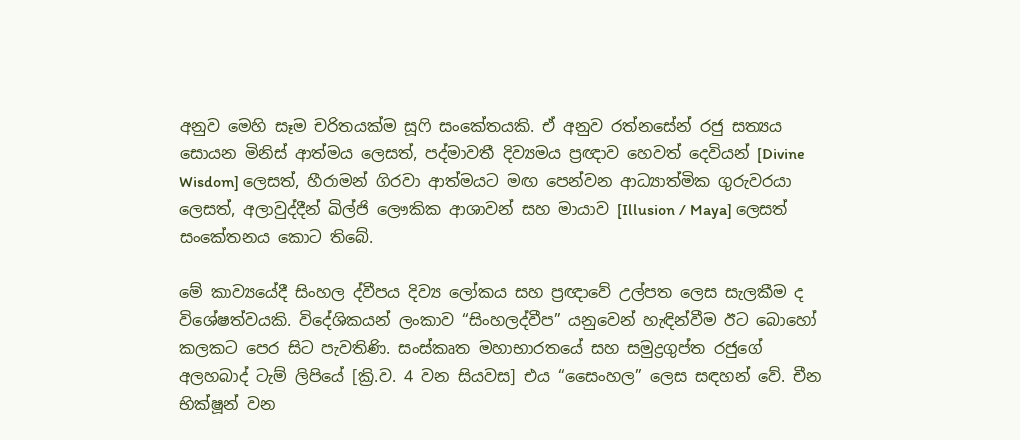අනුව මෙහි සෑම චරිතයක්ම සූෆි සංකේතයකි. ඒ අනුව රත්නසේන් රජු සත්‍යය සොයන මිනිස් ආත්මය ලෙසත්, පද්මාවතී දිව්‍යමය ප්‍රඥාව හෙවත් දෙවියන් [Divine Wisdom] ලෙසත්, හීරාමන් ගිරවා ආත්මයට මඟ පෙන්වන ආධ්‍යාත්මික ගුරුවරයා ලෙසත්, අලාවුද්දීන් ඛිල්ජි ලෞකික ආශාවන් සහ මායාව [Illusion / Maya] ලෙසත් සංකේතනය කොට තිබේ.

මේ කාව්‍යයේදී සිංහල ද්වීපය දිව්‍ය ලෝකය සහ ප්‍රඥාවේ උල්පත ලෙස සැලකීම ද විශේෂත්වයකි. විදේශිකයන් ලංකාව “සිංහලද්වීප” යනුවෙන් හැඳින්වීම ඊට බොහෝ කලකට පෙර සිට පැවතිණි. සංස්කෘත මහාභාරතයේ සහ සමුද්‍රගුප්ත රජුගේ අලහබාද් ටැම් ලිපියේ [ක්‍රි.ව. 4 වන සියවස] එය “සෛංහල” ලෙස සඳහන් වේ. චීන භික්ෂූන් වන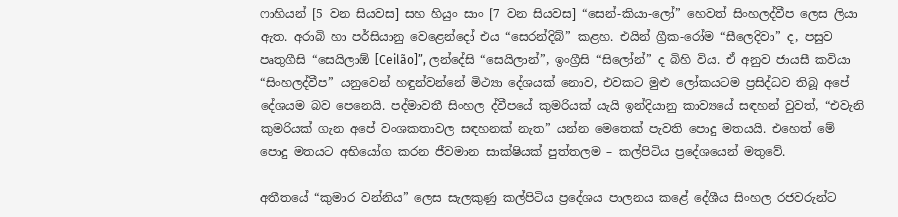ෆාහියන් [5 වන සියවස] සහ හියුං සාං [7 වන සියවස] “සෙන්-කියා-ලෝ” හෙවත් සිංහලද්වීප ලෙස ලියා ඇත. අරාබි හා පර්සියානු වෙළෙන්දෝ එය “සෙරන්දිබ්” කළහ. එයින් ග්‍රීක-රෝම “සීලෙදිවා” ද, පසුව පෘතුගීසි “සෙයිලාඕ [Ceilão]”, ලන්දේසි “සෙයිලාන්”, ඉංග්‍රීසි “සිලෝන්” ද බිහි විය. ඒ අනුව ජායසී කවියා “සිංහලද්වීප” යනුවෙන් හඳුන්වන්නේ මිථ්‍යා දේශයක් නොව, එවකට මුළු ලෝකයටම ප්‍රසිද්ධව තිබූ අපේ දේශයම බව පෙනෙයි. පද්මාවතී සිංහල ද්වීපයේ කුමරියක් යැයි ඉන්දියානු කාව්‍යයේ සඳහන් වුවත්, “එවැනි කුමරියක් ගැන අපේ වංශකතාවල සඳහනක් නැත” යන්න මෙතෙක් පැවති පොදු මතයයි. එහෙත් මේ පොදු මතයට අභියෝග කරන ජීවමාන සාක්ෂියක් පුත්තලම – කල්පිටිය ප්‍රදේශයෙන් මතුවේ.

අතීතයේ “කුමාර වන්නිය” ලෙස සැලකුණු කල්පිටිය ප්‍රදේශය පාලනය කළේ දේශීය සිංහල රජවරුන්ට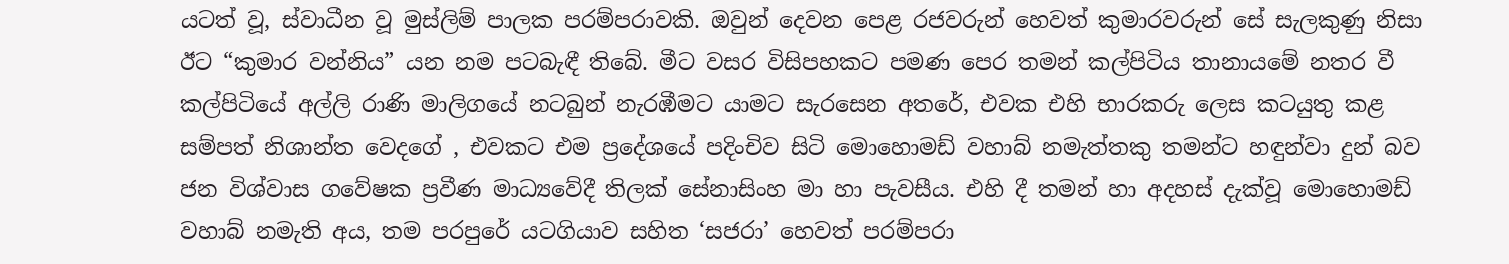යටත් වූ, ස්වාධීන වූ මුස්ලිම් පාලක පරම්පරාවකි. ඔවුන් දෙවන පෙළ රජවරුන් හෙවත් කුමාරවරුන් සේ සැලකුණු නිසා ඊට “කුමාර වන්නිය” යන නම පටබැඳී තිබේ. මීට වසර විසිපහකට පමණ පෙර තමන් කල්පිටිය තානායමේ නතර වී කල්පිටියේ අල්ලි රාණි මාලිගයේ නටබුන් නැරඹීමට යාමට සැරසෙන අතරේ, එවක එහි භාරකරු ලෙස කටයුතු කළ සම්පත් නිශාන්ත වෙදගේ , එවකට එම ප්‍රදේශයේ පදිංචිව සිටි මොහොමඩ් වහාබ් නමැත්තකු තමන්ට හඳුන්වා දුන් බව ජන විශ්වාස ගවේෂක ප්‍රවීණ මාධ්‍යවේදී තිලක් සේනාසිංහ මා හා පැවසීය. එහි දී තමන් හා අදහස් දැක්වූ මොහොමඩ් වහාබ් නමැති අය, තම පරපුරේ යටගියාව සහිත ‘සජරා’ හෙවත් පරම්පරා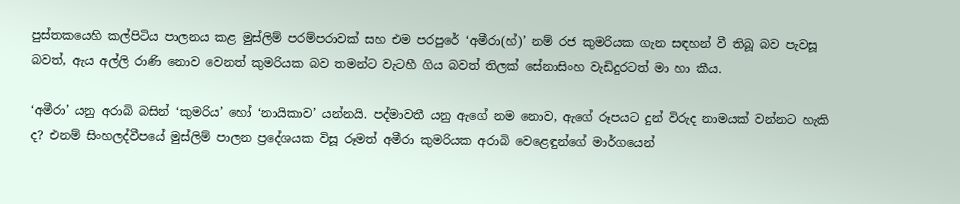පුස්තකයෙහි කල්පිටිය පාලනය කළ මුස්ලිම් පරම්පරාවක් සහ එම පරපුරේ ‘අමීරා(හ්)’ නම් රජ කුමරියක ගැන සඳහන් වී තිබූ බව පැවසූ බවත්, ඇය අල්ලි රාණි නොව වෙනත් කුමරියක බව තමන්ට වැටහී ගිය බවත් තිලක් සේනාසිංහ වැඩිදුරටත් මා හා කීය.

‘අමීරා’ යනු අරාබි බසින් ‘කුමරිය’ හෝ ‘නායිකාව’ යන්නයි. පද්මාවතී යනු ඇගේ නම නොව, ඇගේ රූපයට දුන් විරුද නාමයක් වන්නට හැකි ද? එනම් සිංහලද්වීපයේ මුස්ලිම් පාලන ප්‍රදේශයක විසූ රූමත් අමීරා කුමරියක අරාබි වෙළෙඳුන්ගේ මාර්ගයෙන්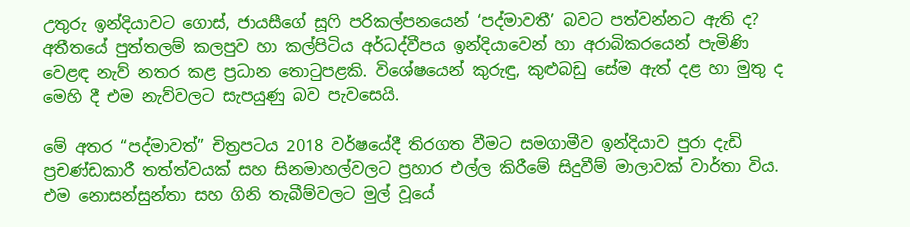උතුරු ඉන්දියාවට ගොස්, ජායසීගේ සූෆි පරිකල්පනයෙන් ‘පද්මාවතී’ බවට පත්වන්නට ඇති ද? අතීතයේ පුත්තලම් කලපුව හා කල්පිටිය අර්ධද්වීපය ඉන්දියාවෙන් හා අරාබිකරයෙන් පැමිණි වෙළඳ නැව් නතර කළ ප්‍රධාන තොටුපළකි. විශේෂයෙන් කුරුඳු, කුළුබඩු සේම ඇත් දළ හා මුතු ද මෙහි දී එම නැව්වලට සැපයුණු බව පැවසෙයි.

මේ අතර “පද්මාවත්” චිත්‍රපටය 2018 වර්ෂයේදී තිරගත වීමට සමගාමීව ඉන්දියාව පුරා දැඩි ප්‍රචණ්ඩකාරී තත්ත්වයක් සහ සිනමාහල්වලට ප්‍රහාර එල්ල කිරීමේ සිදුවීම් මාලාවක් වාර්තා විය. එම නොසන්සුන්තා සහ ගිනි තැබීම්වලට මුල් වූයේ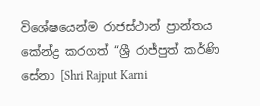විශේෂයෙන්ම රාජස්ථාන් ප්‍රාන්තය කේන්ද්‍ර කරගත් “ශ්‍රී රාජ්පුත් කර්ණි සේනා [Shri Rajput Karni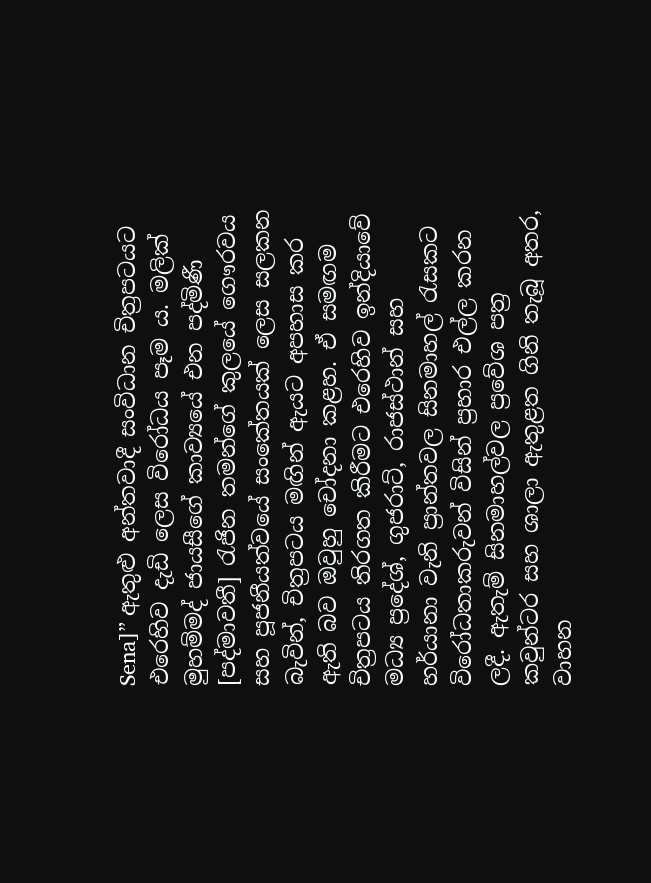Sena]” ඇතුළු අන්තවාදී සංවිධාන චිත්‍රපටයට එරෙහිව දැඩි ලෙස විරෝධය පෑම ය. මලික් මුහම්මද් ජායසීගේ කාව්‍යයේ එන පද්මිණී [පද්මාවතී] රැජින තමන්ගේ කුලයේ ගෞරවය සහ පූජනීයත්වයේ සංකේතයක් ලෙස සලකන බැවින්, චිත්‍රපටය මඟින් ඇයට අපහාස කර ඇති බව ඔවුහු චෝදනා කළහ. ඒ සමඟම චිත්‍රපටය තිරගත කිරීමට එරෙහිව ඉන්දියාවේ මධ්‍ය ප්‍රදේශ්, ගුජරාට්, රාජස්ථාන් සහ හර්යානා වැනි ප්‍රාන්තවල සිනමාහල් රැසකට විරෝධතාකරුවන් විසින් ප්‍රහාර එල්ල කරන ලදී. ඇතැම් සිනමාහල්වල ප්‍රවේශ පත්‍ර කවුන්ටර සහ ශාලා ඇතුළත ගිනි තැබූ අතර, වාහන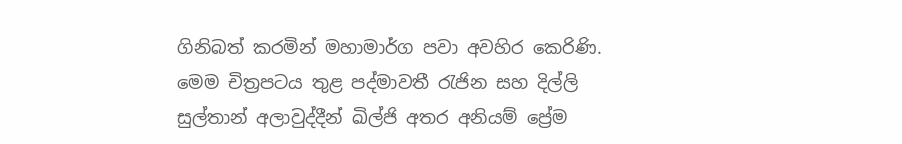ගිනිබත් කරමින් මහාමාර්ග පවා අවහිර කෙරිණි. මෙම චිත්‍රපටය තුළ පද්මාවතී රැජින සහ දිල්ලි සුල්තාන් අලාවුද්දීන් ඛිල්ජි අතර අනියම් ප්‍රේම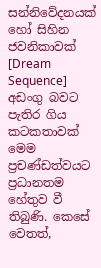සන්නිවේදනයක් හෝ සිහින ජවනිකාවක් [Dream Sequence] අඩංගු බවට පැතිර ගිය කටකතාවක් මෙම ප්‍රචණ්ඩත්වයට ප්‍රධානතම හේතුව වී තිබුණි. කෙසේ වෙතත්,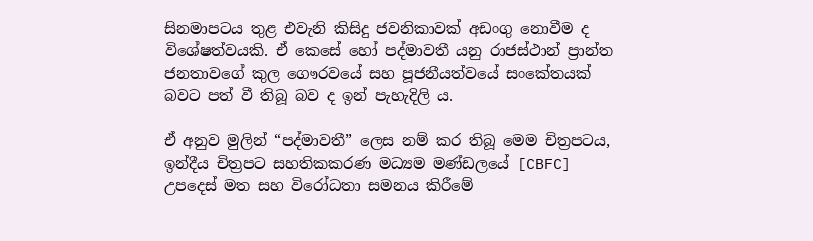සිනමාපටය තුළ එවැනි කිසිදු ජවනිකාවක් අඩංගු නොවීම ද විශේෂත්වයකි. ඒ කෙසේ හෝ පද්මාවතී යනු රාජස්ථාන් ප්‍රාන්ත ජනතාවගේ කුල ගෞරවයේ සහ පූජනීයත්වයේ සංකේතයක් බවට පත් වී තිබූ බව ද ඉන් පැහැදිලි ය.

ඒ අනුව මුලින් “පද්මාවතී” ලෙස නම් කර තිබූ මෙම චිත්‍රපටය, ඉන්දීය චිත්‍රපට සහතිකකරණ මධ්‍යම මණ්ඩලයේ [CBFC] උපදෙස් මත සහ විරෝධතා සමනය කිරීමේ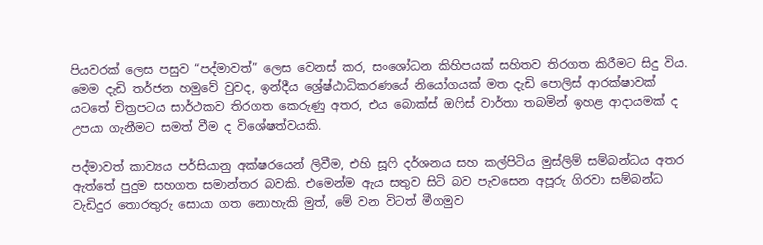පියවරක් ලෙස පසුව “පද්මාවත්” ලෙස වෙනස් කර, සංශෝධන කිහිපයක් සහිතව තිරගත කිරීමට සිදු විය. මෙම දැඩි තර්ජන හමුවේ වුවද, ඉන්දීය ශ්‍රේෂ්ඨාධිකරණයේ නියෝගයක් මත දැඩි පොලිස් ආරක්ෂාවක් යටතේ චිත්‍රපටය සාර්ථකව තිරගත කෙරුණු අතර, එය බොක්ස් ඔෆිස් වාර්තා තබමින් ඉහළ ආදායමක් ද උපයා ගැනීමට සමත් වීම ද විශේෂත්වයකි.

පද්මාවත් කාව්‍යය පර්සියානු අක්ෂරයෙන් ලිවීම, එහි සූෆි දර්ශනය සහ කල්පිටිය මුස්ලිම් සම්බන්ධය අතර ඇත්තේ පුදුම සහගත සමාන්තර බවකි. එමෙන්ම ඇය සතුව සිටි බව පැවසෙන අපූරු ගිරවා සම්බන්ධ වැඩිදුර තොරතුරු සොයා ගත නොහැකි මුත්, මේ වන විටත් මීගමුව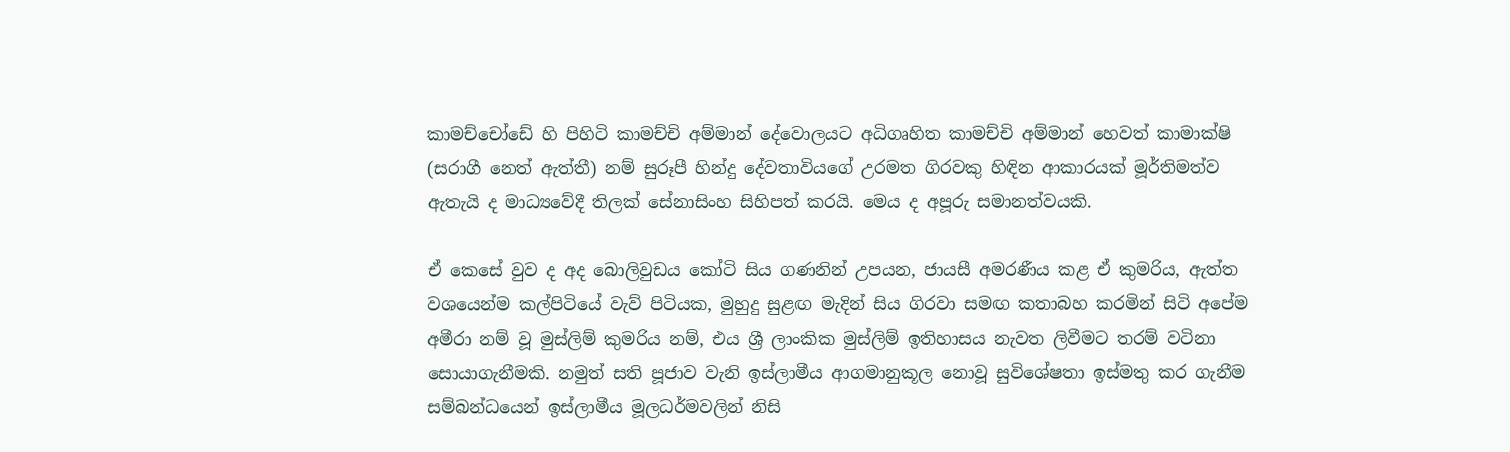කාමච්චෝඩේ හි පිහිටි කාමච්චි අම්මාන් දේවොලයට අධිගෘහිත කාමච්චි අම්මාන් හෙවත් කාමාක්ෂි (සරාගී නෙත් ඇත්තී) නම් සුරූපී හින්දු දේවතාවියගේ උරමත ගිරවකු හිඳින ආකාරයක් මූර්තිමත්ව ඇතැයි ද මාධ්‍යවේදී තිලක් සේනාසිංහ සිහිපත් කරයි. මෙය ද අපූරු සමානත්වයකි.

ඒ කෙසේ වුව ද අද බොලිවුඩය කෝටි සිය ගණනින් උපයන, ජායසී අමරණීය කළ ඒ කුමරිය, ඇත්ත වශයෙන්ම කල්පිටියේ වැව් පිටියක, මුහුදු සුළඟ මැදින් සිය ගිරවා සමඟ කතාබහ කරමින් සිටි අපේම අමීරා නම් වූ මුස්ලිම් කුමරිය නම්, එය ශ්‍රී ලාංකික මුස්ලිම් ඉතිහාසය නැවත ලිවීමට තරම් වටිනා සොයාගැනීමකි. නමුත් සති පූජාව වැනි ඉස්ලාමීය ආගමානුකූල නොවූ සුවිශේෂතා ඉස්මතු කර ගැනීම සම්බන්ධයෙන් ඉස්ලාමීය මූලධර්මවලින් නිසි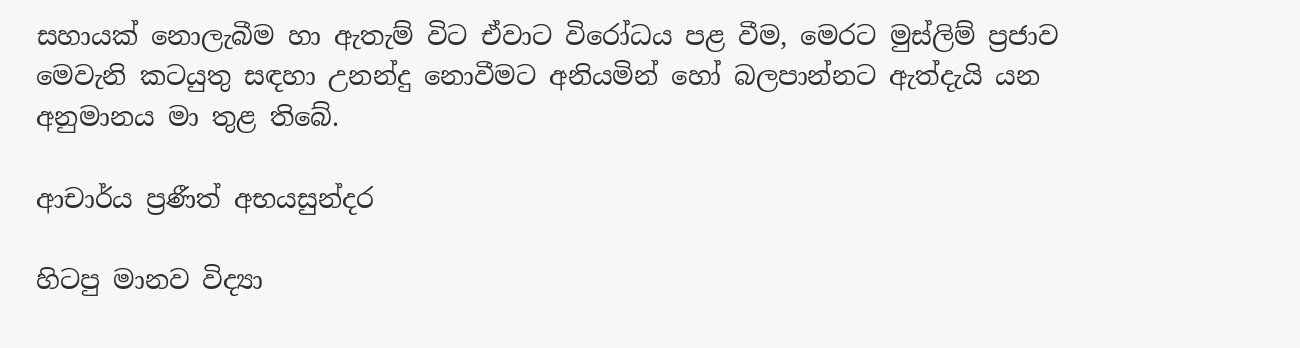සහායක් නොලැබීම හා ඇතැම් විට ඒවාට විරෝධය පළ වීම, මෙරට මුස්ලිම් ප්‍රජාව මෙවැනි කටයුතු සඳහා උනන්දු නොවීමට අනියමින් හෝ බලපාන්නට ඇත්දැයි යන අනුමානය මා තුළ තිබේ.

ආචාර්ය ප්‍රණීත් අභයසුන්දර

හිටපු මානව විද්‍යා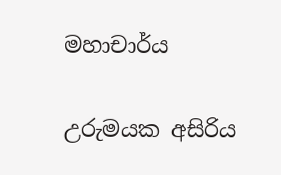මහාචාර්ය

උරුමයක අසිරිය